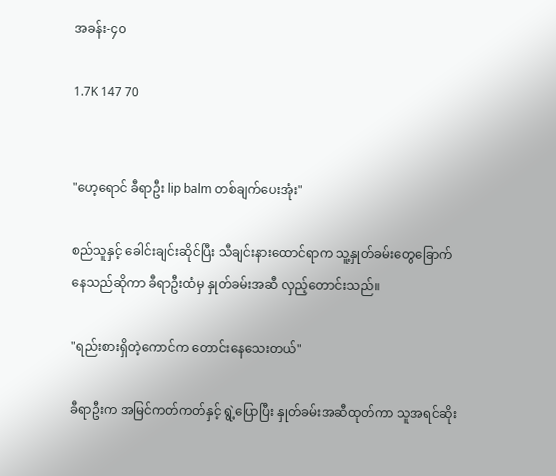အခန်း-၄၀

1.7K 147 70


"ဟေ့ရောင် ခီရာဦး lip balm တစ်ချက်ပေးအုံး"

စည်သူနှင့် ခေါင်းချင်းဆိုင်ပြီး သီချင်းနားထောင်ရာက သူ့နှုတ်ခမ်းတွေခြောက်နေသည်ဆိုကာ ခီရာဦးထံမှ နှုတ်ခမ်းအဆီ လှည့်တောင်းသည်။

"ရည်းစားရှိတဲ့ကောင်က တောင်းနေသေးတယ်"

ခီရာဦးက အမြင်ကတ်ကတ်နှင့် ရွဲ့ပြောပြီး နှုတ်ခမ်းအဆီထုတ်ကာ သူအရင်ဆိုး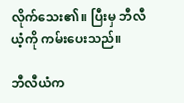လိုက်သေး၏။ ပြီးမှ ဘီလီယံ့ကို ကမ်းပေးသည်။

ဘီလီယံက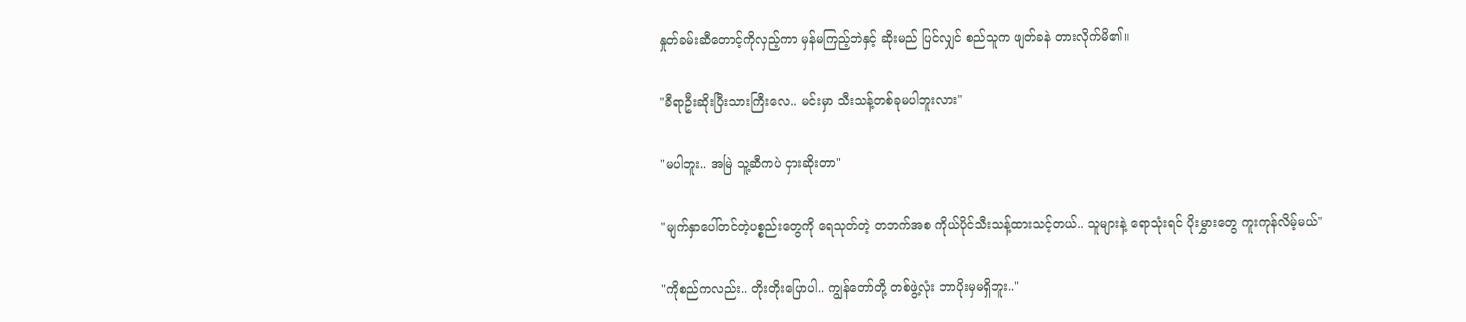နှုတ်ခမ်းဆီတောင့်ကိုလှည့်ကာ မှန်မကြည့်ဘဲနှင့် ဆိုးမည် ပြင်လျှင် စည်သူက ဖျတ်ခနဲ တားလိုက်မိ၏။

"ခီရာဦးဆိုးပြီးသားကြီးလေ.. မင်းမှာ သီးသန့်တစ်ခုမပါဘူးလား"

"မပါဘူး.. အမြဲ သူ့ဆီကပဲ ငှားဆိုးတာ"

"မျက်နှာပေါ်တင်တဲ့ပစ္စည်းတွေကို ရေသုတ်တဲ့ တဘက်အစ ကိုယ်ပိုင်သီးသန့်ထားသင့်တယ်.. သူများနဲ့ ရောသုံးရင် ပိုးမွှားတွေ ကူးကုန်လိမ့်မယ်"

"ကိုစည်ကလည်း.. တိုးတိုးပြောပါ.. ကျွန်တော်တို့ တစ်ဖွဲ့လုံး ဘာပိုးမှမရှိဘူး.."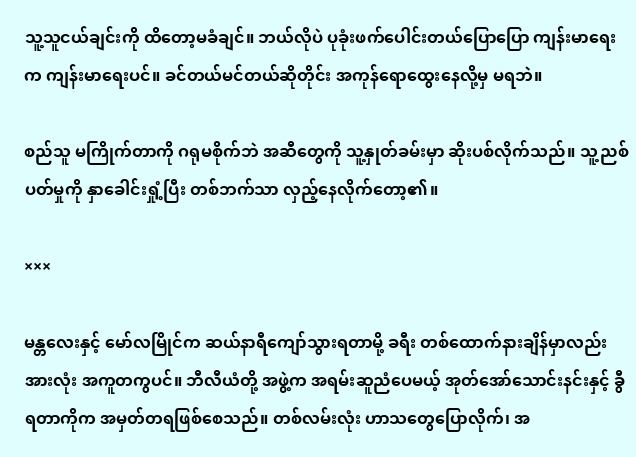သူ့သူငယ်ချင်းကို ထိတော့မခံချင်။ ဘယ်လိုပဲ ပုခုံးဖက်ပေါင်းတယ်ပြောပြော ကျန်းမာရေးက ကျန်းမာရေးပင်။ ခင်တယ်မင်တယ်ဆိုတိုင်း အကုန်ရောထွေးနေလို့မှ မရဘဲ။

စည်သူ မကြိုက်တာကို ဂရုမစိုက်ဘဲ အဆီတွေကို သူ့နှုတ်ခမ်းမှာ ဆိုးပစ်လိုက်သည်။ သူ့ညစ်ပတ်မှုကို နှာခေါင်းရှုံ့ပြီး တစ်ဘက်သာ လှည့်နေလိုက်တော့၏။

×××

မန္တလေးနှင့် မော်လမြိုင်က ဆယ်နာရီကျော်သွားရတာမို့ ခရီး တစ်ထောက်နားချိန်မှာလည်း အားလုံး အကူတကွပင်။ ဘီလီယံတို့ အဖွဲ့က အရမ်းဆူညံပေမယ့် အုတ်အော်သောင်းနင်းနှင့် ခွီရတာကိုက အမှတ်တရဖြစ်စေသည်။ တစ်လမ်းလုံး ဟာသတွေပြောလိုက်၊ အ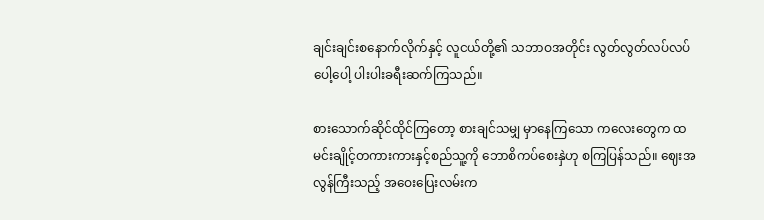ချင်းချင်းစနောက်လိုက်နှင့် လူငယ်တို့၏ သဘာဝအတိုင်း လွတ်လွတ်လပ်လပ် ပေါ့ပေါ့ ပါးပါးခရီးဆက်ကြသည်။

စားသောက်ဆိုင်ထိုင်ကြတော့ စားချင်သမျှ မှာနေကြသော ကလေးတွေက ထမင်းချိုင့်တကားကားနှင့်စည်သူ့ကို ဘောစိကပ်စေးနှဲဟု စကြပြန်သည်။ ဈေးအလွန်ကြီးသည့် အဝေးပြေးလမ်းက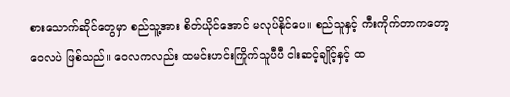စားသောက်ဆိုင်တွေမှာ စည်သူ့အား စိတ်ယိုင်အောင် မလုပ်နိုင်ပေ။ စည်သူနှင့် ကီးကိုက်တာကတော့ ဝေလပဲ ဖြစ်သည်။ ဝေလကလည်း ထမင်းဟင်းကြိုက်သူပီပီ ငါးဆင့်ချိုင့်နှင့် ထ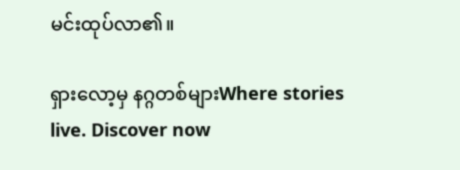မင်းထုပ်လာ၏။

ရှားလော့မှ နဂ္ဂတစ်များWhere stories live. Discover now